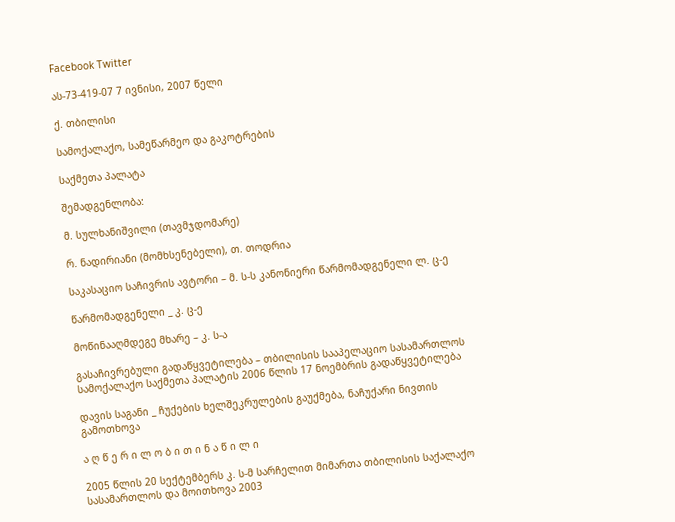Facebook Twitter

ას-73-419-07 7 ივნისი, 2007 წელი

ქ. თბილისი

სამოქალაქო, სამეწარმეო და გაკოტრების

საქმეთა პალატა

შემადგენლობა:

მ. სულხანიშვილი (თავმჯდომარე)

რ. ნადირიანი (მომხსენებელი), თ. თოდრია

საკასაციო საჩივრის ავტორი – მ. ს-ს კანონიერი წარმომადგენელი ლ. ც-ე

წარმომადგენელი _ კ. ც-ე

მოწინააღმდეგე მხარე – კ. ს-ა

გასაჩივრებული გადაწყვეტილება – თბილისის სააპელაციო სასამართლოს სამოქალაქო საქმეთა პალატის 2006 წლის 17 ნოემბრის გადაწყვეტილება

დავის საგანი _ ჩუქების ხელშეკრულების გაუქმება, ნაჩუქარი ნივთის გამოთხოვა

ა ღ წ ე რ ი ლ ო ბ ი თ ი ნ ა წ ი ლ ი

2005 წლის 20 სექტემბერს კ. ს-მ სარჩელით მიმართა თბილისის საქალაქო სასამართლოს და მოითხოვა 2003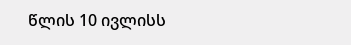წლის 10 ივლისს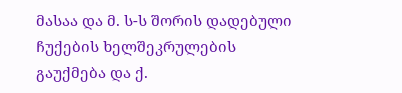მასაა და მ. ს-ს შორის დადებული ჩუქების ხელშეკრულების გაუქმება და ქ.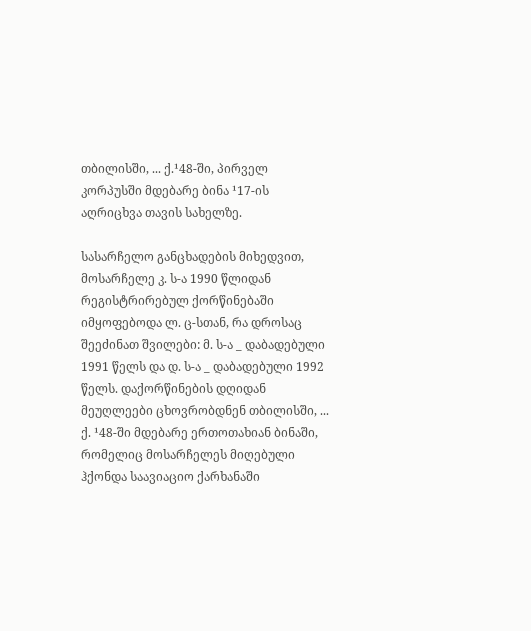თბილისში, ... ქ.¹48-ში, პირველ კორპუსში მდებარე ბინა ¹17-ის აღრიცხვა თავის სახელზე.

სასარჩელო განცხადების მიხედვით, მოსარჩელე კ. ს-ა 1990 წლიდან რეგისტრირებულ ქორწინებაში იმყოფებოდა ლ. ც-სთან, რა დროსაც შეეძინათ შვილები: მ. ს-ა _ დაბადებული 1991 წელს და დ. ს-ა _ დაბადებული 1992 წელს. დაქორწინების დღიდან მეუღლეები ცხოვრობდნენ თბილისში, ... ქ. ¹48-ში მდებარე ერთოთახიან ბინაში, რომელიც მოსარჩელეს მიღებული ჰქონდა საავიაციო ქარხანაში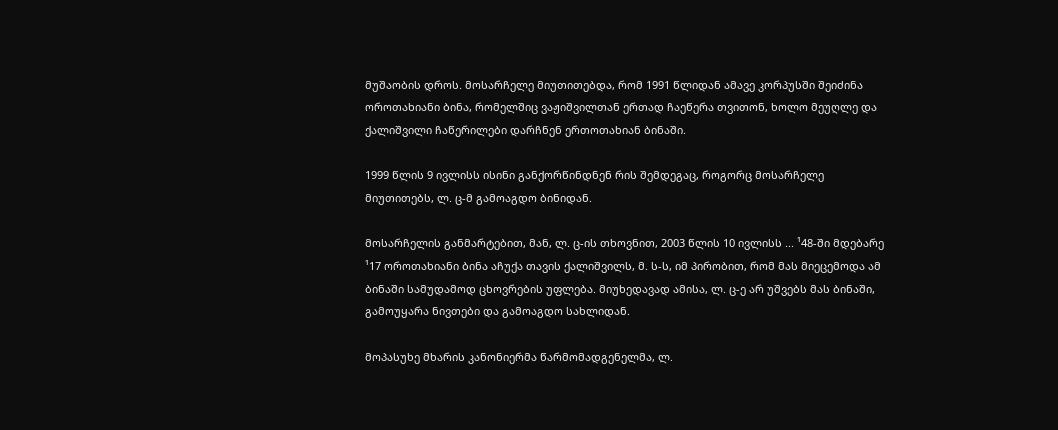მუშაობის დროს. მოსარჩელე მიუთითებდა, რომ 1991 წლიდან ამავე კორპუსში შეიძინა ოროთახიანი ბინა, რომელშიც ვაჟიშვილთან ერთად ჩაეწერა თვითონ, ხოლო მეუღლე და ქალიშვილი ჩაწერილები დარჩნენ ერთოთახიან ბინაში.

1999 წლის 9 ივლისს ისინი განქორწინდნენ რის შემდეგაც, როგორც მოსარჩელე მიუთითებს, ლ. ც-მ გამოაგდო ბინიდან.

მოსარჩელის განმარტებით, მან, ლ. ც-ის თხოვნით, 2003 წლის 10 ივლისს ... ¹48-ში მდებარე ¹17 ოროთახიანი ბინა აჩუქა თავის ქალიშვილს, მ. ს-ს, იმ პირობით, რომ მას მიეცემოდა ამ ბინაში სამუდამოდ ცხოვრების უფლება. მიუხედავად ამისა, ლ. ც-ე არ უშვებს მას ბინაში, გამოუყარა ნივთები და გამოაგდო სახლიდან.

მოპასუხე მხარის კანონიერმა წარმომადგენელმა, ლ.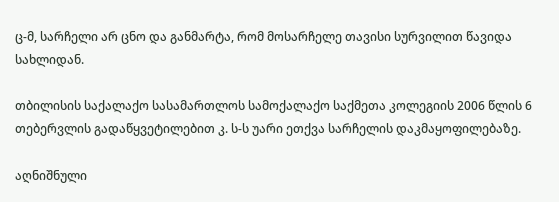ც-მ, სარჩელი არ ცნო და განმარტა, რომ მოსარჩელე თავისი სურვილით წავიდა სახლიდან.

თბილისის საქალაქო სასამართლოს სამოქალაქო საქმეთა კოლეგიის 2006 წლის 6 თებერვლის გადაწყვეტილებით კ. ს-ს უარი ეთქვა სარჩელის დაკმაყოფილებაზე.

აღნიშნული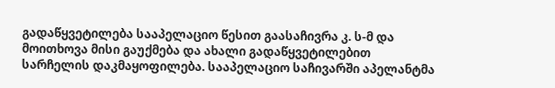გადაწყვეტილება სააპელაციო წესით გაასაჩივრა კ. ს-მ და მოითხოვა მისი გაუქმება და ახალი გადაწყვეტილებით სარჩელის დაკმაყოფილება. სააპელაციო საჩივარში აპელანტმა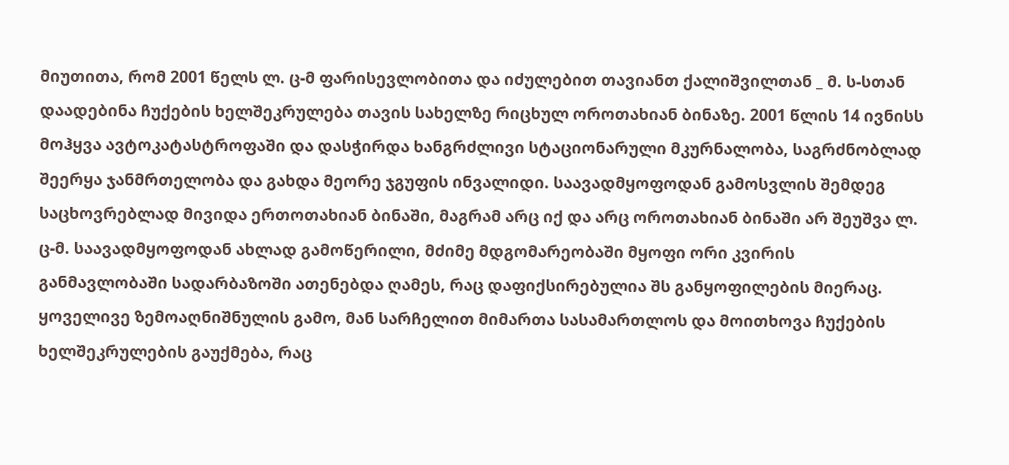მიუთითა, რომ 2001 წელს ლ. ც-მ ფარისევლობითა და იძულებით თავიანთ ქალიშვილთან _ მ. ს-სთან დაადებინა ჩუქების ხელშეკრულება თავის სახელზე რიცხულ ოროთახიან ბინაზე. 2001 წლის 14 ივნისს მოჰყვა ავტოკატასტროფაში და დასჭირდა ხანგრძლივი სტაციონარული მკურნალობა, საგრძნობლად შეერყა ჯანმრთელობა და გახდა მეორე ჯგუფის ინვალიდი. საავადმყოფოდან გამოსვლის შემდეგ საცხოვრებლად მივიდა ერთოთახიან ბინაში, მაგრამ არც იქ და არც ოროთახიან ბინაში არ შეუშვა ლ. ც-მ. საავადმყოფოდან ახლად გამოწერილი, მძიმე მდგომარეობაში მყოფი ორი კვირის განმავლობაში სადარბაზოში ათენებდა ღამეს, რაც დაფიქსირებულია შს განყოფილების მიერაც. ყოველივე ზემოაღნიშნულის გამო, მან სარჩელით მიმართა სასამართლოს და მოითხოვა ჩუქების ხელშეკრულების გაუქმება, რაც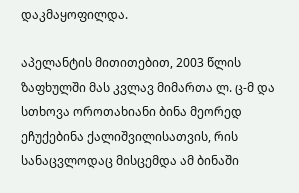დაკმაყოფილდა.

აპელანტის მითითებით, 2003 წლის ზაფხულში მას კვლავ მიმართა ლ. ც-მ და სთხოვა ოროთახიანი ბინა მეორედ ეჩუქებინა ქალიშვილისათვის, რის სანაცვლოდაც მისცემდა ამ ბინაში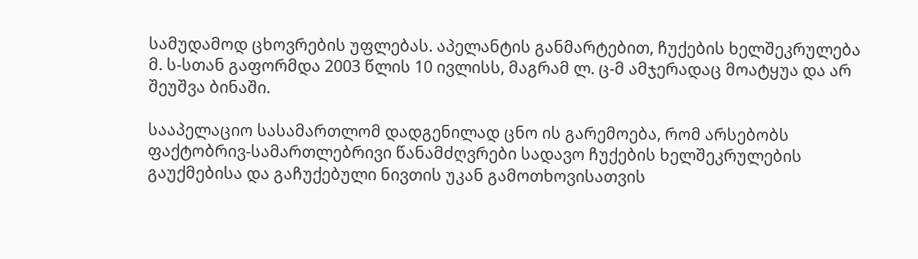სამუდამოდ ცხოვრების უფლებას. აპელანტის განმარტებით, ჩუქების ხელშეკრულება მ. ს-სთან გაფორმდა 2003 წლის 10 ივლისს, მაგრამ ლ. ც-მ ამჯერადაც მოატყუა და არ შეუშვა ბინაში.

სააპელაციო სასამართლომ დადგენილად ცნო ის გარემოება, რომ არსებობს ფაქტობრივ-სამართლებრივი წანამძღვრები სადავო ჩუქების ხელშეკრულების გაუქმებისა და გაჩუქებული ნივთის უკან გამოთხოვისათვის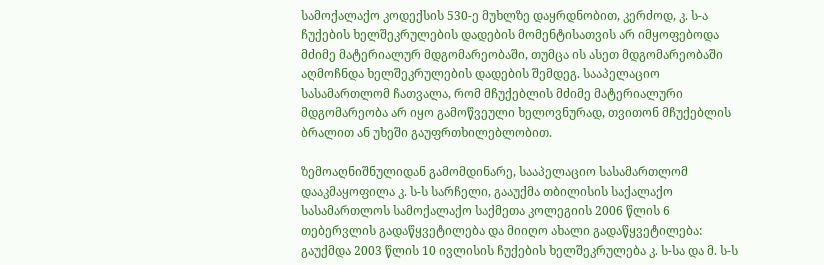სამოქალაქო კოდექსის 530-ე მუხლზე დაყრდნობით, კერძოდ, კ. ს-ა ჩუქების ხელშეკრულების დადების მომენტისათვის არ იმყოფებოდა მძიმე მატერიალურ მდგომარეობაში, თუმცა ის ასეთ მდგომარეობაში აღმოჩნდა ხელშეკრულების დადების შემდეგ. სააპელაციო სასამართლომ ჩათვალა, რომ მჩუქებლის მძიმე მატერიალური მდგომარეობა არ იყო გამოწვეული ხელოვნურად, თვითონ მჩუქებლის ბრალით ან უხეში გაუფრთხილებლობით.

ზემოაღნიშნულიდან გამომდინარე, სააპელაციო სასამართლომ დააკმაყოფილა კ. ს-ს სარჩელი, გააუქმა თბილისის საქალაქო სასამართლოს სამოქალაქო საქმეთა კოლეგიის 2006 წლის 6 თებერვლის გადაწყვეტილება და მიიღო ახალი გადაწყვეტილება: გაუქმდა 2003 წლის 10 ივლისის ჩუქების ხელშეკრულება კ. ს-სა და მ. ს-ს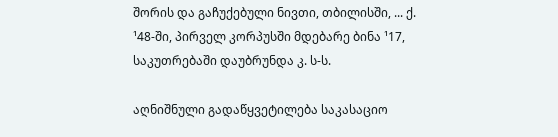შორის და გაჩუქებული ნივთი, თბილისში, ... ქ. ¹48-ში, პირველ კორპუსში მდებარე ბინა ¹17, საკუთრებაში დაუბრუნდა კ. ს-ს.

აღნიშნული გადაწყვეტილება საკასაციო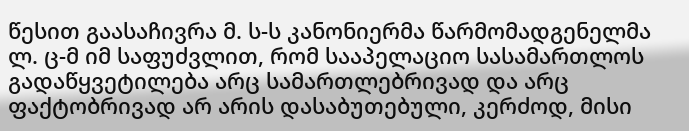წესით გაასაჩივრა მ. ს-ს კანონიერმა წარმომადგენელმა ლ. ც-მ იმ საფუძვლით, რომ სააპელაციო სასამართლოს გადაწყვეტილება არც სამართლებრივად და არც ფაქტობრივად არ არის დასაბუთებული, კერძოდ, მისი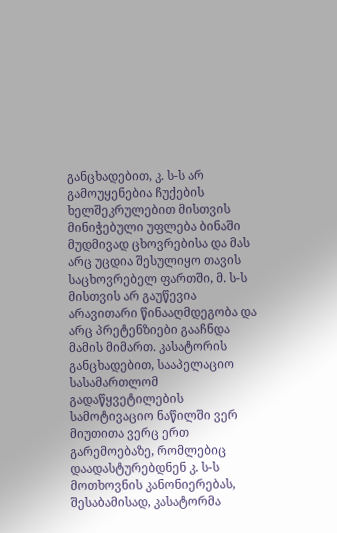განცხადებით, კ. ს-ს არ გამოუყენებია ჩუქების ხელშეკრულებით მისთვის მინიჭებული უფლება ბინაში მუდმივად ცხოვრებისა და მას არც უცდია შესულიყო თავის საცხოვრებელ ფართში, მ. ს-ს მისთვის არ გაუწევია არავითარი წინააღმდეგობა და არც პრეტენზიები გააჩნდა მამის მიმართ. კასატორის განცხადებით, სააპელაციო სასამართლომ გადაწყვეტილების სამოტივაციო ნაწილში ვერ მიუთითა ვერც ერთ გარემოებაზე, რომლებიც დაადასტურებდნენ კ. ს-ს მოთხოვნის კანონიერებას, შესაბამისად, კასატორმა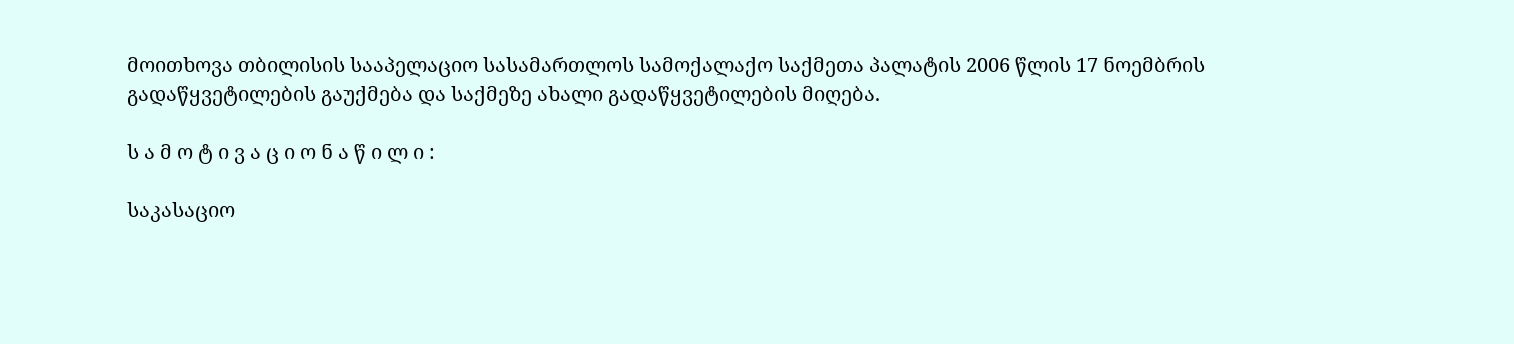მოითხოვა თბილისის სააპელაციო სასამართლოს სამოქალაქო საქმეთა პალატის 2006 წლის 17 ნოემბრის გადაწყვეტილების გაუქმება და საქმეზე ახალი გადაწყვეტილების მიღება.

ს ა მ ო ტ ი ვ ა ც ი ო ნ ა წ ი ლ ი :

საკასაციო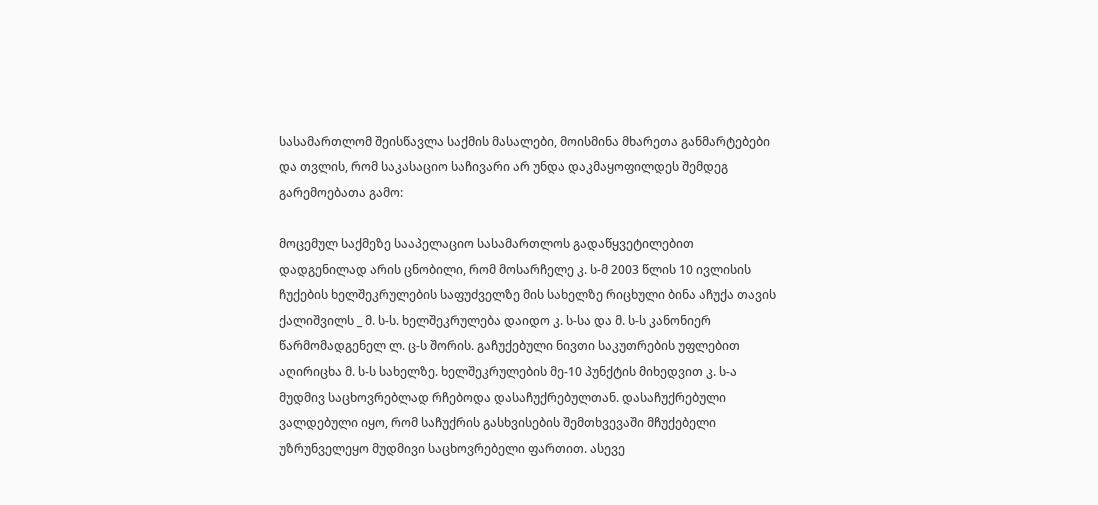სასამართლომ შეისწავლა საქმის მასალები, მოისმინა მხარეთა განმარტებები და თვლის, რომ საკასაციო საჩივარი არ უნდა დაკმაყოფილდეს შემდეგ გარემოებათა გამო:

მოცემულ საქმეზე სააპელაციო სასამართლოს გადაწყვეტილებით დადგენილად არის ცნობილი, რომ მოსარჩელე კ. ს-მ 2003 წლის 10 ივლისის ჩუქების ხელშეკრულების საფუძველზე მის სახელზე რიცხული ბინა აჩუქა თავის ქალიშვილს _ მ. ს-ს. ხელშეკრულება დაიდო კ. ს-სა და მ. ს-ს კანონიერ წარმომადგენელ ლ. ც-ს შორის. გაჩუქებული ნივთი საკუთრების უფლებით აღირიცხა მ. ს-ს სახელზე. ხელშეკრულების მე-10 პუნქტის მიხედვით კ. ს-ა მუდმივ საცხოვრებლად რჩებოდა დასაჩუქრებულთან. დასაჩუქრებული ვალდებული იყო, რომ საჩუქრის გასხვისების შემთხვევაში მჩუქებელი უზრუნველეყო მუდმივი საცხოვრებელი ფართით. ასევე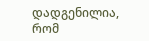დადგენილია, რომ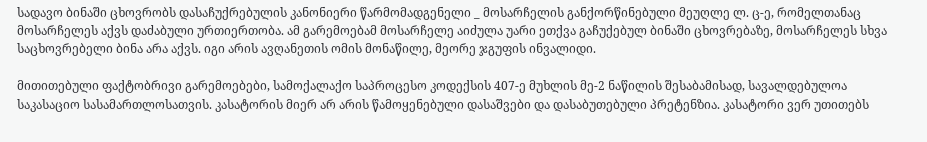სადავო ბინაში ცხოვრობს დასაჩუქრებულის კანონიერი წარმომადგენელი _ მოსარჩელის განქორწინებული მეუღლე ლ. ც-ე, რომელთანაც მოსარჩელეს აქვს დაძაბული ურთიერთობა. ამ გარემოებამ მოსარჩელე აიძულა უარი ეთქვა გაჩუქებულ ბინაში ცხოვრებაზე, მოსარჩელეს სხვა საცხოვრებელი ბინა არა აქვს. იგი არის ავღანეთის ომის მონაწილე, მეორე ჯგუფის ინვალიდი.

მითითებული ფაქტობრივი გარემოებები, სამოქალაქო საპროცესო კოდექსის 407-ე მუხლის მე-2 ნაწილის შესაბამისად, სავალდებულოა საკასაციო სასამართლოსათვის. კასატორის მიერ არ არის წამოყენებული დასაშვები და დასაბუთებული პრეტენზია. კასატორი ვერ უთითებს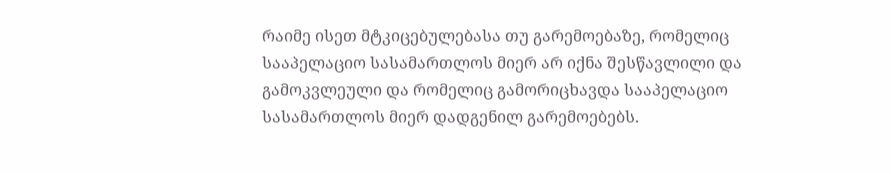რაიმე ისეთ მტკიცებულებასა თუ გარემოებაზე, რომელიც სააპელაციო სასამართლოს მიერ არ იქნა შესწავლილი და გამოკვლეული და რომელიც გამორიცხავდა სააპელაციო სასამართლოს მიერ დადგენილ გარემოებებს.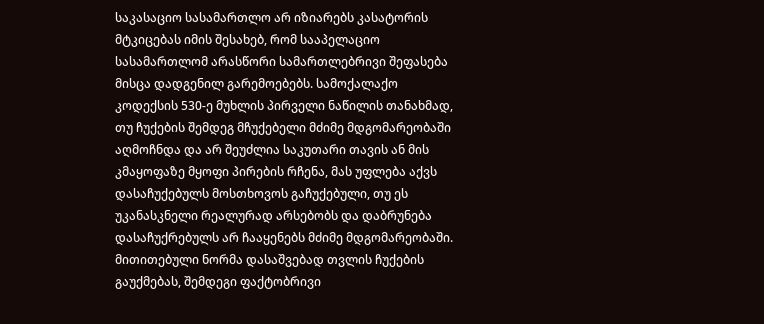საკასაციო სასამართლო არ იზიარებს კასატორის მტკიცებას იმის შესახებ, რომ სააპელაციო სასამართლომ არასწორი სამართლებრივი შეფასება მისცა დადგენილ გარემოებებს. სამოქალაქო კოდექსის 530-ე მუხლის პირველი ნაწილის თანახმად, თუ ჩუქების შემდეგ მჩუქებელი მძიმე მდგომარეობაში აღმოჩნდა და არ შეუძლია საკუთარი თავის ან მის კმაყოფაზე მყოფი პირების რჩენა, მას უფლება აქვს დასაჩუქებულს მოსთხოვოს გაჩუქებული, თუ ეს უკანასკნელი რეალურად არსებობს და დაბრუნება დასაჩუქრებულს არ ჩააყენებს მძიმე მდგომარეობაში. მითითებული ნორმა დასაშვებად თვლის ჩუქების გაუქმებას, შემდეგი ფაქტობრივი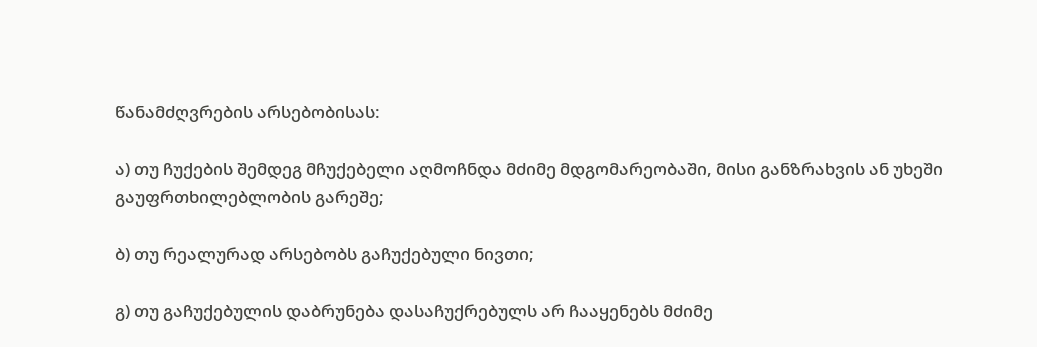წანამძღვრების არსებობისას:

ა) თუ ჩუქების შემდეგ მჩუქებელი აღმოჩნდა მძიმე მდგომარეობაში, მისი განზრახვის ან უხეში გაუფრთხილებლობის გარეშე;

ბ) თუ რეალურად არსებობს გაჩუქებული ნივთი;

გ) თუ გაჩუქებულის დაბრუნება დასაჩუქრებულს არ ჩააყენებს მძიმე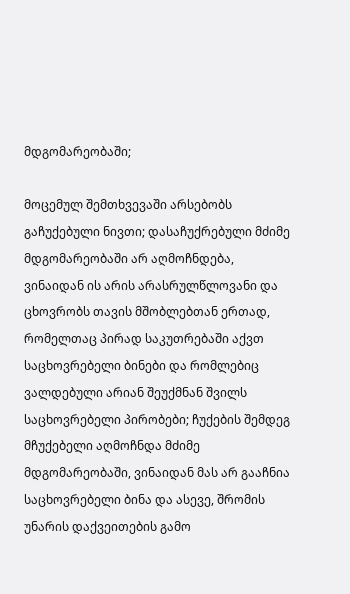მდგომარეობაში;

მოცემულ შემთხვევაში არსებობს გაჩუქებული ნივთი; დასაჩუქრებული მძიმე მდგომარეობაში არ აღმოჩნდება, ვინაიდან ის არის არასრულწლოვანი და ცხოვრობს თავის მშობლებთან ერთად, რომელთაც პირად საკუთრებაში აქვთ საცხოვრებელი ბინები და რომლებიც ვალდებული არიან შეუქმნან შვილს საცხოვრებელი პირობები; ჩუქების შემდეგ მჩუქებელი აღმოჩნდა მძიმე მდგომარეობაში, ვინაიდან მას არ გააჩნია საცხოვრებელი ბინა და ასევე, შრომის უნარის დაქვეითების გამო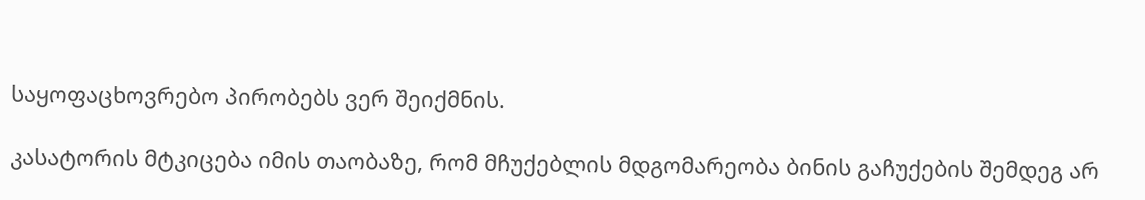საყოფაცხოვრებო პირობებს ვერ შეიქმნის.

კასატორის მტკიცება იმის თაობაზე, რომ მჩუქებლის მდგომარეობა ბინის გაჩუქების შემდეგ არ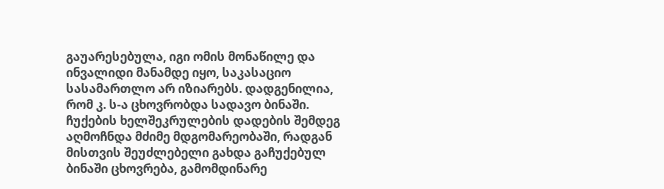გაუარესებულა, იგი ომის მონაწილე და ინვალიდი მანამდე იყო, საკასაციო სასამართლო არ იზიარებს. დადგენილია, რომ კ. ს-ა ცხოვრობდა სადავო ბინაში. ჩუქების ხელშეკრულების დადების შემდეგ აღმოჩნდა მძიმე მდგომარეობაში, რადგან მისთვის შეუძლებელი გახდა გაჩუქებულ ბინაში ცხოვრება, გამომდინარე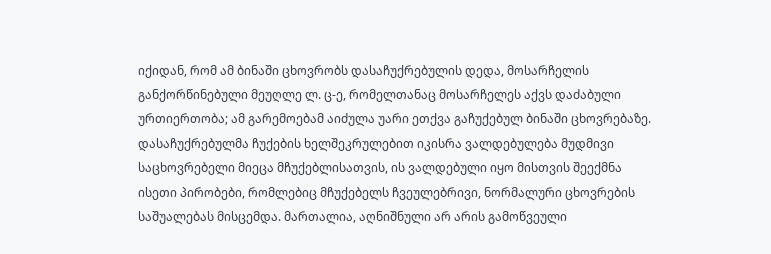იქიდან, რომ ამ ბინაში ცხოვრობს დასაჩუქრებულის დედა, მოსარჩელის განქორწინებული მეუღლე ლ. ც-ე, რომელთანაც მოსარჩელეს აქვს დაძაბული ურთიერთობა; ამ გარემოებამ აიძულა უარი ეთქვა გაჩუქებულ ბინაში ცხოვრებაზე. დასაჩუქრებულმა ჩუქების ხელშეკრულებით იკისრა ვალდებულება მუდმივი საცხოვრებელი მიეცა მჩუქებლისათვის, ის ვალდებული იყო მისთვის შეექმნა ისეთი პირობები, რომლებიც მჩუქებელს ჩვეულებრივი, ნორმალური ცხოვრების საშუალებას მისცემდა. მართალია, აღნიშნული არ არის გამოწვეული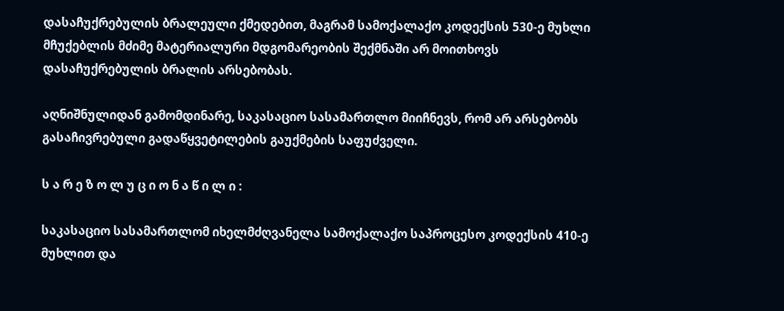დასაჩუქრებულის ბრალეული ქმედებით, მაგრამ სამოქალაქო კოდექსის 530-ე მუხლი მჩუქებლის მძიმე მატერიალური მდგომარეობის შექმნაში არ მოითხოვს დასაჩუქრებულის ბრალის არსებობას.

აღნიშნულიდან გამომდინარე, საკასაციო სასამართლო მიიჩნევს, რომ არ არსებობს გასაჩივრებული გადაწყვეტილების გაუქმების საფუძველი.

ს ა რ ე ზ ო ლ უ ც ი ო ნ ა წ ი ლ ი :

საკასაციო სასამართლომ იხელმძღვანელა სამოქალაქო საპროცესო კოდექსის 410-ე მუხლით და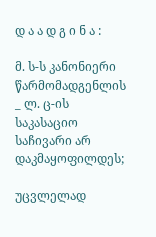დ ა ა დ გ ი ნ ა :

მ. ს-ს კანონიერი წარმომადგენლის _ ლ. ც-ის საკასაციო საჩივარი არ დაკმაყოფილდეს;

უცვლელად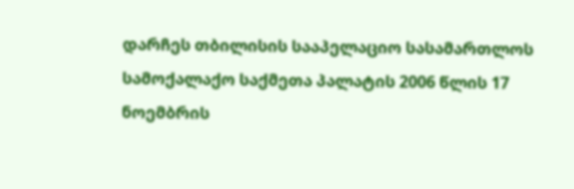დარჩეს თბილისის სააპელაციო სასამართლოს სამოქალაქო საქმეთა პალატის 2006 წლის 17 ნოემბრის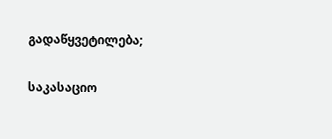გადაწყვეტილება;

საკასაციო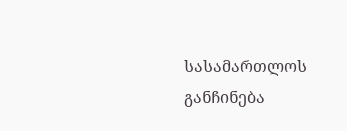სასამართლოს განჩინება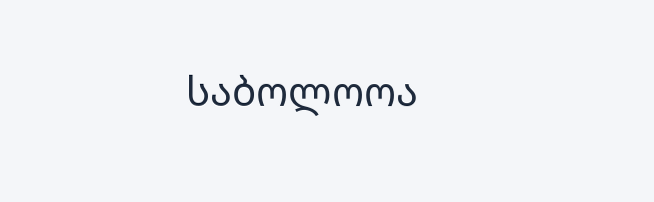საბოლოოა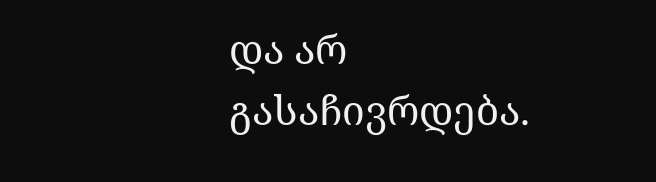და არ გასაჩივრდება.